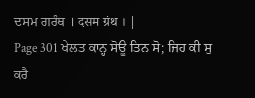ਦਸਮ ਗਰੰਥ । दसम ग्रंथ । |
Page 301 ਖੇਲਤ ਕਾਨ੍ਹ ਸੋਊ ਤਿਨ ਸੋ; ਜਿਹ ਕੀ ਸੁ ਕਰੈ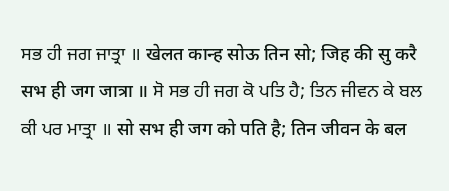ਸਭ ਹੀ ਜਗ ਜਾਤ੍ਰਾ ॥ खेलत कान्ह सोऊ तिन सो; जिह की सु करै सभ ही जग जात्रा ॥ ਸੋ ਸਭ ਹੀ ਜਗ ਕੋ ਪਤਿ ਹੈ; ਤਿਨ ਜੀਵਨ ਕੇ ਬਲ ਕੀ ਪਰ ਮਾਤ੍ਰਾ ॥ सो सभ ही जग को पति है; तिन जीवन के बल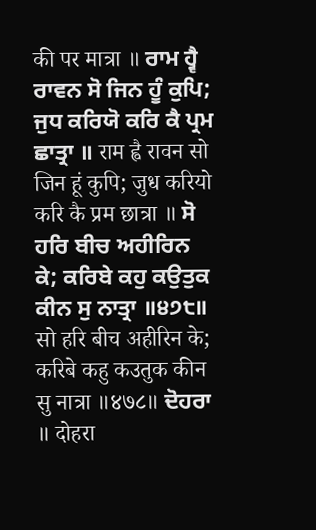की पर मात्रा ॥ ਰਾਮ ਹ੍ਵੈ ਰਾਵਨ ਸੋ ਜਿਨ ਹੂੰ ਕੁਪਿ; ਜੁਧ ਕਰਿਯੋ ਕਰਿ ਕੈ ਪ੍ਰਮ ਛਾਤ੍ਰਾ ॥ राम ह्वै रावन सो जिन हूं कुपि; जुध करियो करि कै प्रम छात्रा ॥ ਸੋ ਹਰਿ ਬੀਚ ਅਹੀਰਿਨ ਕੇ; ਕਰਿਬੇ ਕਹੁ ਕਉਤੁਕ ਕੀਨ ਸੁ ਨਾਤ੍ਰਾ ॥੪੭੮॥ सो हरि बीच अहीरिन के; करिबे कहु कउतुक कीन सु नात्रा ॥४७८॥ ਦੋਹਰਾ ॥ दोहरा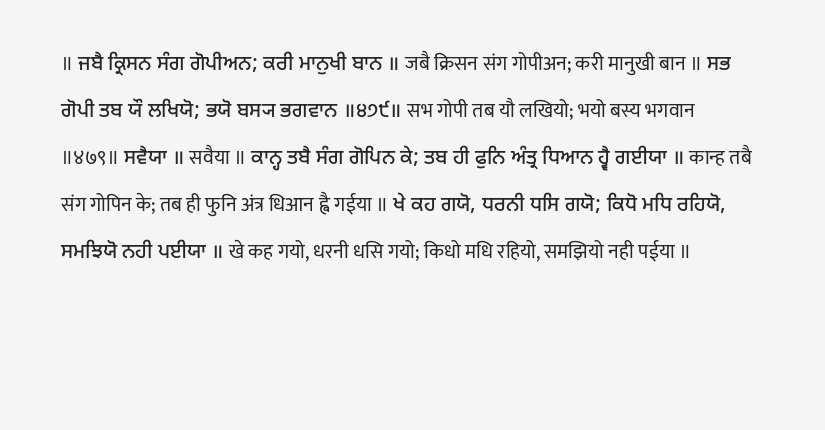॥ ਜਬੈ ਕ੍ਰਿਸਨ ਸੰਗ ਗੋਪੀਅਨ; ਕਰੀ ਮਾਨੁਖੀ ਬਾਨ ॥ जबै क्रिसन संग गोपीअन; करी मानुखी बान ॥ ਸਭ ਗੋਪੀ ਤਬ ਯੌ ਲਖਿਯੋ; ਭਯੋ ਬਸ੍ਯ ਭਗਵਾਨ ॥੪੭੯॥ सभ गोपी तब यौ लखियो; भयो बस्य भगवान ॥४७९॥ ਸਵੈਯਾ ॥ सवैया ॥ ਕਾਨ੍ਹ ਤਬੈ ਸੰਗ ਗੋਪਿਨ ਕੇ; ਤਬ ਹੀ ਫੁਨਿ ਅੰਤ੍ਰ ਧਿਆਨ ਹ੍ਵੈ ਗਈਯਾ ॥ कान्ह तबै संग गोपिन के; तब ही फुनि अंत्र धिआन ह्वै गईया ॥ ਖੇ ਕਹ ਗਯੋ, ਧਰਨੀ ਧਸਿ ਗਯੋ; ਕਿਧੋ ਮਧਿ ਰਹਿਯੋ, ਸਮਝਿਯੋ ਨਹੀ ਪਈਯਾ ॥ खे कह गयो, धरनी धसि गयो; किधो मधि रहियो, समझियो नही पईया ॥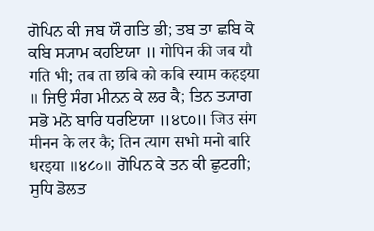ਗੋਪਿਨ ਕੀ ਜਬ ਯੌ ਗਤਿ ਭੀ; ਤਬ ਤਾ ਛਬਿ ਕੋ ਕਬਿ ਸ੍ਯਾਮ ਕਹਇਯਾ ॥ गोपिन की जब यौ गति भी; तब ता छबि को कबि स्याम कहइया ॥ ਜਿਉ ਸੰਗ ਮੀਨਨ ਕੇ ਲਰ ਕੈ; ਤਿਨ ਤ੍ਯਾਗ ਸਭੋ ਮਨੋ ਬਾਰਿ ਧਰਇਯਾ ॥੪੮੦॥ जिउ संग मीनन के लर कै; तिन त्याग सभो मनो बारि धरइया ॥४८०॥ ਗੋਪਿਨ ਕੇ ਤਨ ਕੀ ਛੁਟਗੀ; ਸੁਧਿ ਡੋਲਤ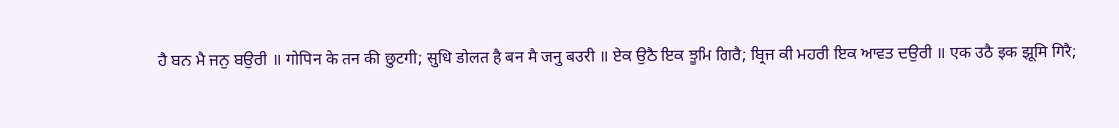ਹੈ ਬਨ ਮੈ ਜਨੁ ਬਉਰੀ ॥ गोपिन के तन की छुटगी; सुधि डोलत है बन मै जनु बउरी ॥ ਏਕ ਉਠੈ ਇਕ ਝੂਮਿ ਗਿਰੈ; ਬ੍ਰਿਜ ਕੀ ਮਹਰੀ ਇਕ ਆਵਤ ਦਉਰੀ ॥ एक उठै इक झूमि गिरै;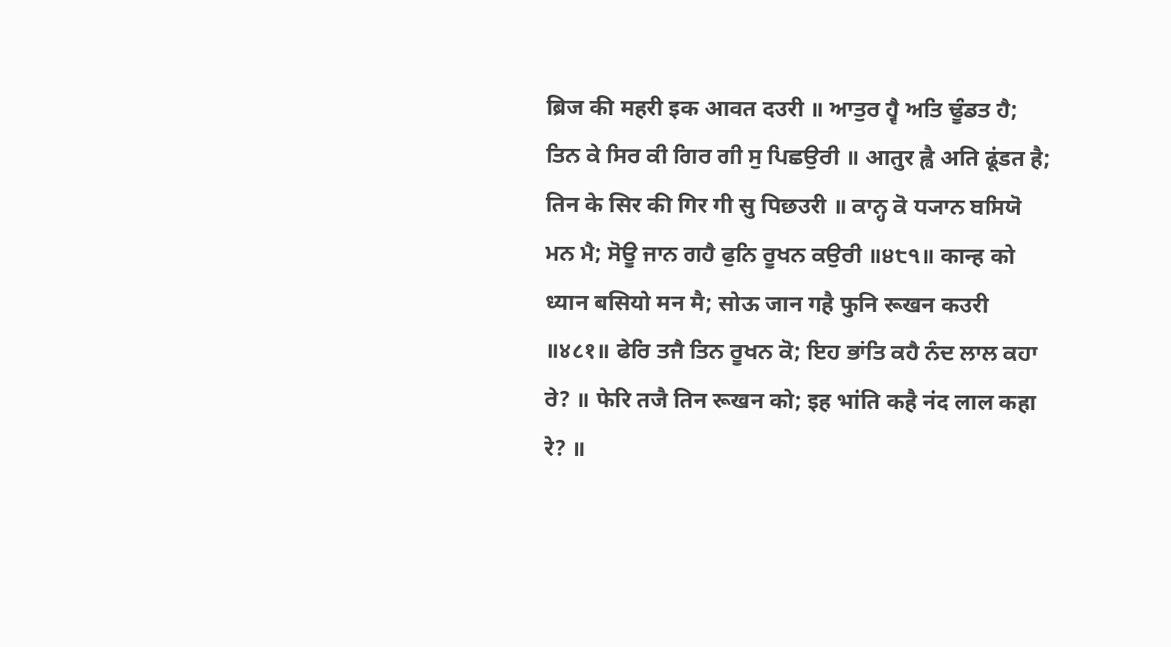ब्रिज की महरी इक आवत दउरी ॥ ਆਤੁਰ ਹ੍ਵੈ ਅਤਿ ਢੂੰਡਤ ਹੈ; ਤਿਨ ਕੇ ਸਿਰ ਕੀ ਗਿਰ ਗੀ ਸੁ ਪਿਛਉਰੀ ॥ आतुर ह्वै अति ढूंडत है; तिन के सिर की गिर गी सु पिछउरी ॥ ਕਾਨ੍ਹ ਕੋ ਧ੍ਯਾਨ ਬਸਿਯੋ ਮਨ ਮੈ; ਸੋਊ ਜਾਨ ਗਹੈ ਫੁਨਿ ਰੂਖਨ ਕਉਰੀ ॥੪੮੧॥ कान्ह को ध्यान बसियो मन मै; सोऊ जान गहै फुनि रूखन कउरी ॥४८१॥ ਫੇਰਿ ਤਜੈ ਤਿਨ ਰੂਖਨ ਕੋ; ਇਹ ਭਾਂਤਿ ਕਹੈ ਨੰਦ ਲਾਲ ਕਹਾ ਰੇ? ॥ फेरि तजै तिन रूखन को; इह भांति कहै नंद लाल कहा रे? ॥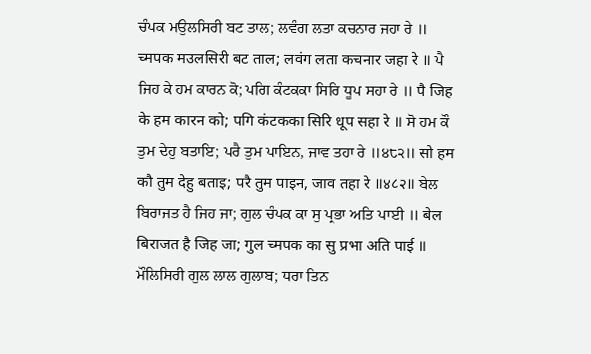ਚੰਪਕ ਮਉਲਸਿਰੀ ਬਟ ਤਾਲ; ਲਵੰਗ ਲਤਾ ਕਚਨਾਰ ਜਹਾ ਰੇ ॥ च्मपक मउलसिरी बट ताल; लवंग लता कचनार जहा रे ॥ ਪੈ ਜਿਹ ਕੇ ਹਮ ਕਾਰਨ ਕੋ; ਪਗਿ ਕੰਟਕਕਾ ਸਿਰਿ ਧੂਪ ਸਹਾ ਰੇ ॥ पै जिह के हम कारन को; पगि कंटकका सिरि धूप सहा रे ॥ ਸੋ ਹਮ ਕੌ ਤੁਮ ਦੇਹੁ ਬਤਾਇ; ਪਰੈ ਤੁਮ ਪਾਇਨ, ਜਾਵ ਤਹਾ ਰੇ ॥੪੮੨॥ सो हम कौ तुम देहु बताइ; परै तुम पाइन, जाव तहा रे ॥४८२॥ ਬੇਲ ਬਿਰਾਜਤ ਹੈ ਜਿਹ ਜਾ; ਗੁਲ ਚੰਪਕ ਕਾ ਸੁ ਪ੍ਰਭਾ ਅਤਿ ਪਾਈ ॥ बेल बिराजत है जिह जा; गुल च्मपक का सु प्रभा अति पाई ॥ ਮੌਲਿਸਿਰੀ ਗੁਲ ਲਾਲ ਗੁਲਾਬ; ਧਰਾ ਤਿਨ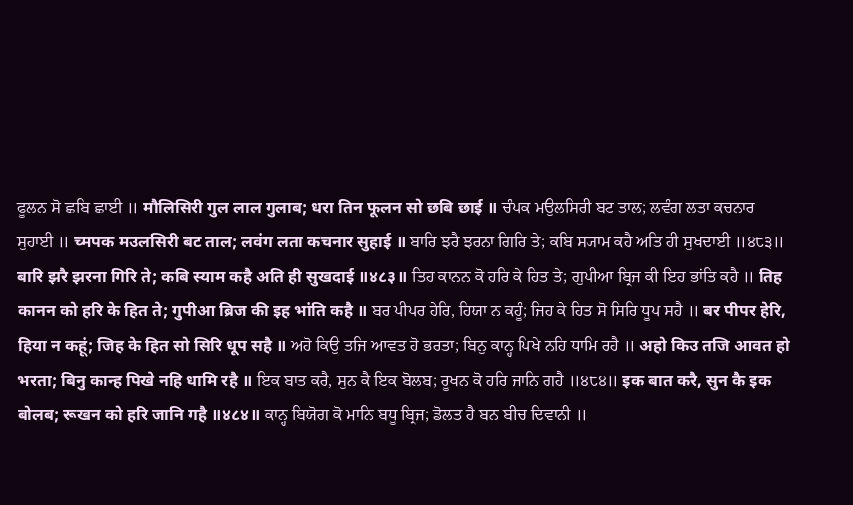ਫੂਲਨ ਸੋ ਛਬਿ ਛਾਈ ॥ मौलिसिरी गुल लाल गुलाब; धरा तिन फूलन सो छबि छाई ॥ ਚੰਪਕ ਮਉਲਸਿਰੀ ਬਟ ਤਾਲ; ਲਵੰਗ ਲਤਾ ਕਚਨਾਰ ਸੁਹਾਈ ॥ च्मपक मउलसिरी बट ताल; लवंग लता कचनार सुहाई ॥ ਬਾਰਿ ਝਰੈ ਝਰਨਾ ਗਿਰਿ ਤੇ; ਕਬਿ ਸ੍ਯਾਮ ਕਹੈ ਅਤਿ ਹੀ ਸੁਖਦਾਈ ॥੪੮੩॥ बारि झरै झरना गिरि ते; कबि स्याम कहै अति ही सुखदाई ॥४८३॥ ਤਿਹ ਕਾਨਨ ਕੋ ਹਰਿ ਕੇ ਹਿਤ ਤੇ; ਗੁਪੀਆ ਬ੍ਰਿਜ ਕੀ ਇਹ ਭਾਂਤਿ ਕਹੈ ॥ तिह कानन को हरि के हित ते; गुपीआ ब्रिज की इह भांति कहै ॥ ਬਰ ਪੀਪਰ ਹੇਰਿ, ਹਿਯਾ ਨ ਕਹੂੰ; ਜਿਹ ਕੇ ਹਿਤ ਸੋ ਸਿਰਿ ਧੂਪ ਸਹੈ ॥ बर पीपर हेरि, हिया न कहूं; जिह के हित सो सिरि धूप सहै ॥ ਅਹੋ ਕਿਉ ਤਜਿ ਆਵਤ ਹੋ ਭਰਤਾ; ਬਿਨੁ ਕਾਨ੍ਹ ਪਿਖੇ ਨਹਿ ਧਾਮਿ ਰਹੈ ॥ अहो किउ तजि आवत हो भरता; बिनु कान्ह पिखे नहि धामि रहै ॥ ਇਕ ਬਾਤ ਕਰੈ, ਸੁਨ ਕੈ ਇਕ ਬੋਲਬ; ਰੂਖਨ ਕੋ ਹਰਿ ਜਾਨਿ ਗਹੈ ॥੪੮੪॥ इक बात करै, सुन कै इक बोलब; रूखन को हरि जानि गहै ॥४८४॥ ਕਾਨ੍ਹ ਬਿਯੋਗ ਕੋ ਮਾਨਿ ਬਧੂ ਬ੍ਰਿਜ; ਡੋਲਤ ਹੈ ਬਨ ਬੀਚ ਦਿਵਾਨੀ ॥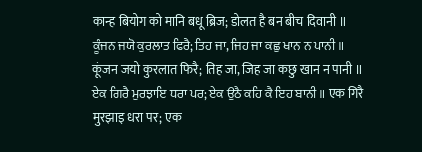कान्ह बियोग को मानि बधू ब्रिज; डोलत है बन बीच दिवानी ॥ ਕੂੰਜਨ ਜਯੋ ਕੁਰਲਾਤ ਫਿਰੈ; ਤਿਹ ਜਾ, ਜਿਹ ਜਾ ਕਛੁ ਖਾਨ ਨ ਪਾਨੀ ॥ कूंजन जयो कुरलात फिरै; तिह जा, जिह जा कछु खान न पानी ॥ ਏਕ ਗਿਰੈ ਮੁਰਝਾਇ ਧਰਾ ਪਰ; ਏਕ ਉਠੈ ਕਹਿ ਕੈ ਇਹ ਬਾਨੀ ॥ एक गिरै मुरझाइ धरा पर; एक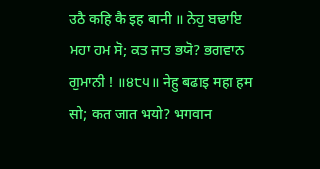उठै कहि कै इह बानी ॥ ਨੇਹੁ ਬਢਾਇ ਮਹਾ ਹਮ ਸੋ; ਕਤ ਜਾਤ ਭਯੋ? ਭਗਵਾਨ ਗੁਮਾਨੀ ! ॥੪੮੫॥ नेहु बढाइ महा हम सो; कत जात भयो? भगवान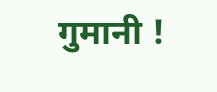गुमानी !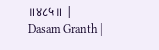॥४८५॥ |
Dasam Granth |